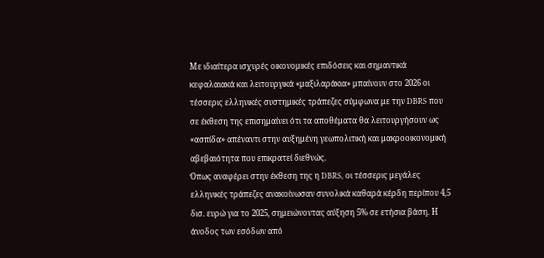Με ιδιαίτερα ισχυρές οικονομικές επιδόσεις και σημαντικά κεφαλαιακά και λειτουργικά «μαξιλαράκια» μπαίνουν στο 2026 οι τέσσερις ελληνικές συστημικές τράπεζες σύμφωνα με την DBRS που σε έκθεση της επισημαίνει ότι τα αποθέματα θα λειτουργήσουν ως «ασπίδα» απέναντι στην αυξημένη γεωπολιτική και μακροοικονομική αβεβαιότητα που επικρατεί διεθνώς.
Όπως αναφέρει στην έκθεση της η DBRS, οι τέσσερις μεγάλες ελληνικές τράπεζες ανακοίνωσαν συνολικά καθαρά κέρδη περίπου 4,5 δισ. ευρώ για το 2025, σημειώνοντας αύξηση 5% σε ετήσια βάση. Η άνοδος των εσόδων από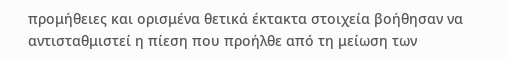προμήθειες και ορισμένα θετικά έκτακτα στοιχεία βοήθησαν να αντισταθμιστεί η πίεση που προήλθε από τη μείωση των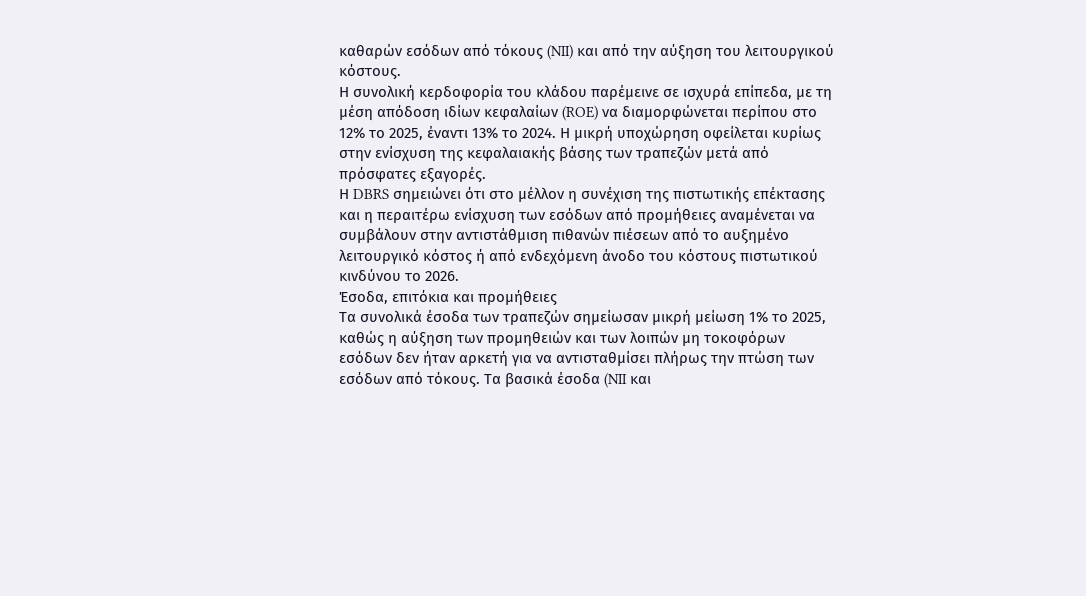καθαρών εσόδων από τόκους (NII) και από την αύξηση του λειτουργικού κόστους.
Η συνολική κερδοφορία του κλάδου παρέμεινε σε ισχυρά επίπεδα, με τη μέση απόδοση ιδίων κεφαλαίων (ROE) να διαμορφώνεται περίπου στο 12% το 2025, έναντι 13% το 2024. Η μικρή υποχώρηση οφείλεται κυρίως στην ενίσχυση της κεφαλαιακής βάσης των τραπεζών μετά από πρόσφατες εξαγορές.
Η DBRS σημειώνει ότι στο μέλλον η συνέχιση της πιστωτικής επέκτασης και η περαιτέρω ενίσχυση των εσόδων από προμήθειες αναμένεται να συμβάλουν στην αντιστάθμιση πιθανών πιέσεων από το αυξημένο λειτουργικό κόστος ή από ενδεχόμενη άνοδο του κόστους πιστωτικού κινδύνου το 2026.
Έσοδα, επιτόκια και προμήθειες
Τα συνολικά έσοδα των τραπεζών σημείωσαν μικρή μείωση 1% το 2025, καθώς η αύξηση των προμηθειών και των λοιπών μη τοκοφόρων εσόδων δεν ήταν αρκετή για να αντισταθμίσει πλήρως την πτώση των εσόδων από τόκους. Τα βασικά έσοδα (NII και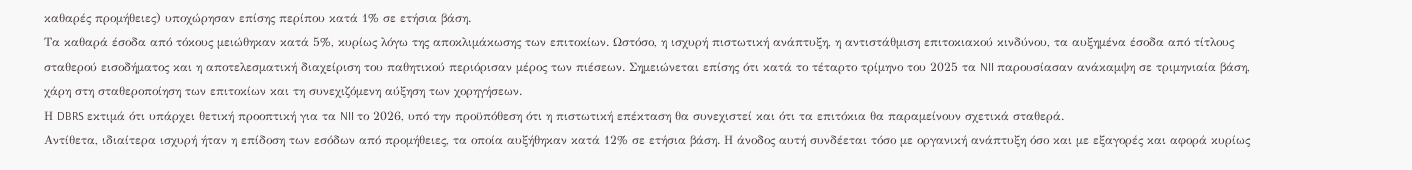καθαρές προμήθειες) υποχώρησαν επίσης περίπου κατά 1% σε ετήσια βάση.
Τα καθαρά έσοδα από τόκους μειώθηκαν κατά 5%, κυρίως λόγω της αποκλιμάκωσης των επιτοκίων. Ωστόσο, η ισχυρή πιστωτική ανάπτυξη, η αντιστάθμιση επιτοκιακού κινδύνου, τα αυξημένα έσοδα από τίτλους σταθερού εισοδήματος και η αποτελεσματική διαχείριση του παθητικού περιόρισαν μέρος των πιέσεων. Σημειώνεται επίσης ότι κατά το τέταρτο τρίμηνο του 2025 τα NII παρουσίασαν ανάκαμψη σε τριμηνιαία βάση, χάρη στη σταθεροποίηση των επιτοκίων και τη συνεχιζόμενη αύξηση των χορηγήσεων.
Η DBRS εκτιμά ότι υπάρχει θετική προοπτική για τα NII το 2026, υπό την προϋπόθεση ότι η πιστωτική επέκταση θα συνεχιστεί και ότι τα επιτόκια θα παραμείνουν σχετικά σταθερά.
Αντίθετα, ιδιαίτερα ισχυρή ήταν η επίδοση των εσόδων από προμήθειες, τα οποία αυξήθηκαν κατά 12% σε ετήσια βάση. Η άνοδος αυτή συνδέεται τόσο με οργανική ανάπτυξη όσο και με εξαγορές και αφορά κυρίως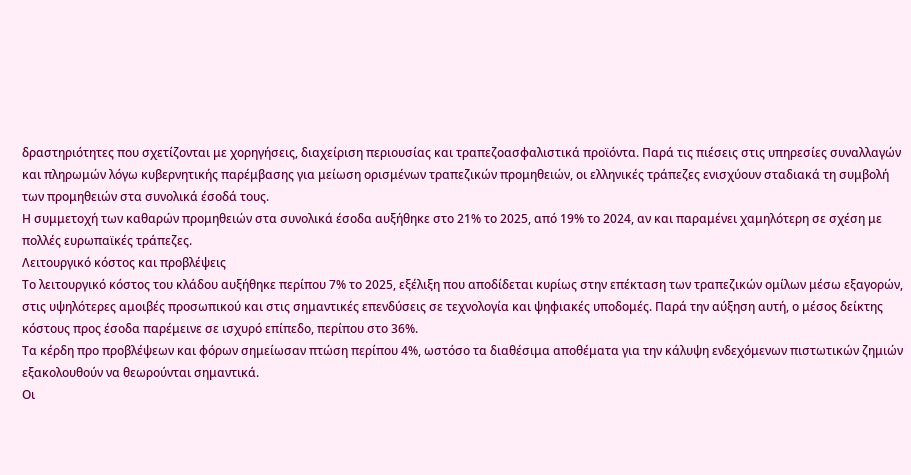δραστηριότητες που σχετίζονται με χορηγήσεις, διαχείριση περιουσίας και τραπεζοασφαλιστικά προϊόντα. Παρά τις πιέσεις στις υπηρεσίες συναλλαγών και πληρωμών λόγω κυβερνητικής παρέμβασης για μείωση ορισμένων τραπεζικών προμηθειών, οι ελληνικές τράπεζες ενισχύουν σταδιακά τη συμβολή των προμηθειών στα συνολικά έσοδά τους.
Η συμμετοχή των καθαρών προμηθειών στα συνολικά έσοδα αυξήθηκε στο 21% το 2025, από 19% το 2024, αν και παραμένει χαμηλότερη σε σχέση με πολλές ευρωπαϊκές τράπεζες.
Λειτουργικό κόστος και προβλέψεις
Το λειτουργικό κόστος του κλάδου αυξήθηκε περίπου 7% το 2025, εξέλιξη που αποδίδεται κυρίως στην επέκταση των τραπεζικών ομίλων μέσω εξαγορών, στις υψηλότερες αμοιβές προσωπικού και στις σημαντικές επενδύσεις σε τεχνολογία και ψηφιακές υποδομές. Παρά την αύξηση αυτή, ο μέσος δείκτης κόστους προς έσοδα παρέμεινε σε ισχυρό επίπεδο, περίπου στο 36%.
Τα κέρδη προ προβλέψεων και φόρων σημείωσαν πτώση περίπου 4%, ωστόσο τα διαθέσιμα αποθέματα για την κάλυψη ενδεχόμενων πιστωτικών ζημιών εξακολουθούν να θεωρούνται σημαντικά.
Οι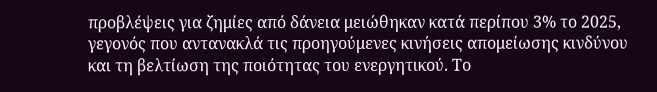προβλέψεις για ζημίες από δάνεια μειώθηκαν κατά περίπου 3% το 2025, γεγονός που αντανακλά τις προηγούμενες κινήσεις απομείωσης κινδύνου και τη βελτίωση της ποιότητας του ενεργητικού. Το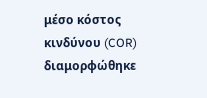μέσο κόστος κινδύνου (COR) διαμορφώθηκε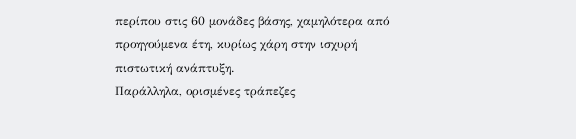περίπου στις 60 μονάδες βάσης, χαμηλότερα από προηγούμενα έτη, κυρίως χάρη στην ισχυρή πιστωτική ανάπτυξη.
Παράλληλα, ορισμένες τράπεζες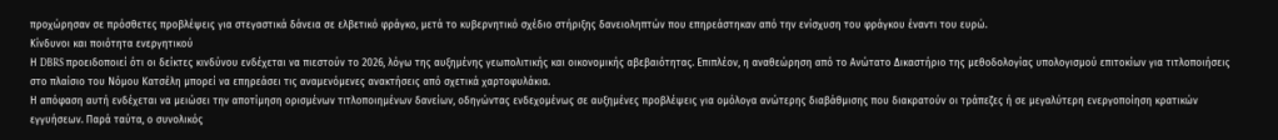προχώρησαν σε πρόσθετες προβλέψεις για στεγαστικά δάνεια σε ελβετικό φράγκο, μετά το κυβερνητικό σχέδιο στήριξης δανειοληπτών που επηρεάστηκαν από την ενίσχυση του φράγκου έναντι του ευρώ.
Κίνδυνοι και ποιότητα ενεργητικού
Η DBRS προειδοποιεί ότι οι δείκτες κινδύνου ενδέχεται να πιεστούν το 2026, λόγω της αυξημένης γεωπολιτικής και οικονομικής αβεβαιότητας. Επιπλέον, η αναθεώρηση από το Ανώτατο Δικαστήριο της μεθοδολογίας υπολογισμού επιτοκίων για τιτλοποιήσεις στο πλαίσιο του Νόμου Κατσέλη μπορεί να επηρεάσει τις αναμενόμενες ανακτήσεις από σχετικά χαρτοφυλάκια.
Η απόφαση αυτή ενδέχεται να μειώσει την αποτίμηση ορισμένων τιτλοποιημένων δανείων, οδηγώντας ενδεχομένως σε αυξημένες προβλέψεις για ομόλογα ανώτερης διαβάθμισης που διακρατούν οι τράπεζες ή σε μεγαλύτερη ενεργοποίηση κρατικών εγγυήσεων. Παρά ταύτα, ο συνολικός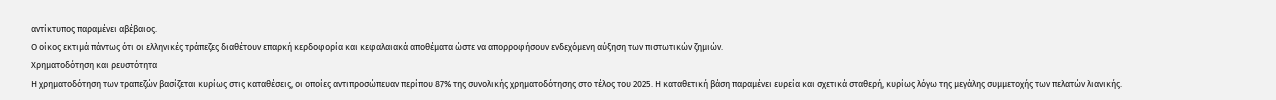αντίκτυπος παραμένει αβέβαιος.
Ο οίκος εκτιμά πάντως ότι οι ελληνικές τράπεζες διαθέτουν επαρκή κερδοφορία και κεφαλαιακά αποθέματα ώστε να απορροφήσουν ενδεχόμενη αύξηση των πιστωτικών ζημιών.
Χρηματοδότηση και ρευστότητα
Η χρηματοδότηση των τραπεζών βασίζεται κυρίως στις καταθέσεις, οι οποίες αντιπροσώπευαν περίπου 87% της συνολικής χρηματοδότησης στο τέλος του 2025. Η καταθετική βάση παραμένει ευρεία και σχετικά σταθερή, κυρίως λόγω της μεγάλης συμμετοχής των πελατών λιανικής.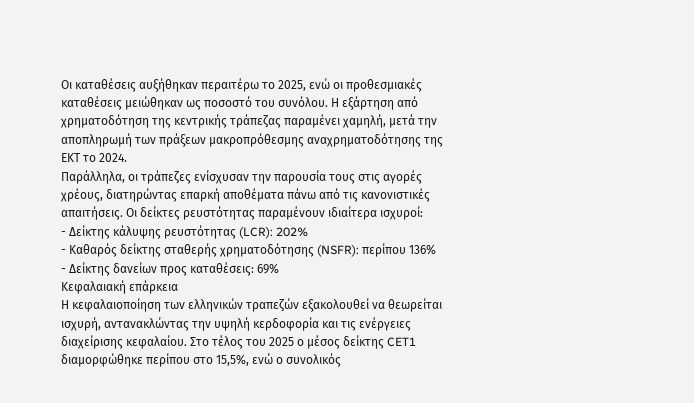Οι καταθέσεις αυξήθηκαν περαιτέρω το 2025, ενώ οι προθεσμιακές καταθέσεις μειώθηκαν ως ποσοστό του συνόλου. Η εξάρτηση από χρηματοδότηση της κεντρικής τράπεζας παραμένει χαμηλή, μετά την αποπληρωμή των πράξεων μακροπρόθεσμης αναχρηματοδότησης της ΕΚΤ το 2024.
Παράλληλα, οι τράπεζες ενίσχυσαν την παρουσία τους στις αγορές χρέους, διατηρώντας επαρκή αποθέματα πάνω από τις κανονιστικές απαιτήσεις. Οι δείκτες ρευστότητας παραμένουν ιδιαίτερα ισχυροί:
- Δείκτης κάλυψης ρευστότητας (LCR): 202%
- Καθαρός δείκτης σταθερής χρηματοδότησης (NSFR): περίπου 136%
- Δείκτης δανείων προς καταθέσεις: 69%
Κεφαλαιακή επάρκεια
Η κεφαλαιοποίηση των ελληνικών τραπεζών εξακολουθεί να θεωρείται ισχυρή, αντανακλώντας την υψηλή κερδοφορία και τις ενέργειες διαχείρισης κεφαλαίου. Στο τέλος του 2025 ο μέσος δείκτης CET1 διαμορφώθηκε περίπου στο 15,5%, ενώ ο συνολικός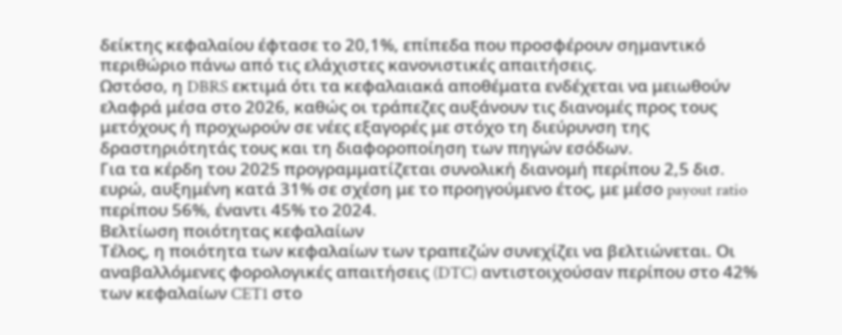δείκτης κεφαλαίου έφτασε το 20,1%, επίπεδα που προσφέρουν σημαντικό περιθώριο πάνω από τις ελάχιστες κανονιστικές απαιτήσεις.
Ωστόσο, η DBRS εκτιμά ότι τα κεφαλαιακά αποθέματα ενδέχεται να μειωθούν ελαφρά μέσα στο 2026, καθώς οι τράπεζες αυξάνουν τις διανομές προς τους μετόχους ή προχωρούν σε νέες εξαγορές με στόχο τη διεύρυνση της δραστηριότητάς τους και τη διαφοροποίηση των πηγών εσόδων.
Για τα κέρδη του 2025 προγραμματίζεται συνολική διανομή περίπου 2,5 δισ. ευρώ, αυξημένη κατά 31% σε σχέση με το προηγούμενο έτος, με μέσο payout ratio περίπου 56%, έναντι 45% το 2024.
Βελτίωση ποιότητας κεφαλαίων
Τέλος, η ποιότητα των κεφαλαίων των τραπεζών συνεχίζει να βελτιώνεται. Οι αναβαλλόμενες φορολογικές απαιτήσεις (DTC) αντιστοιχούσαν περίπου στο 42% των κεφαλαίων CET1 στο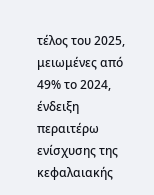τέλος του 2025, μειωμένες από 49% το 2024, ένδειξη περαιτέρω ενίσχυσης της κεφαλαιακής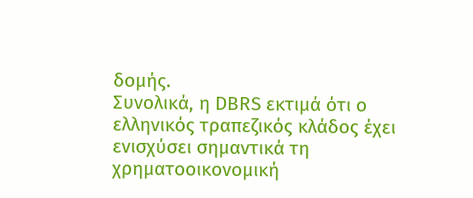δομής.
Συνολικά, η DBRS εκτιμά ότι ο ελληνικός τραπεζικός κλάδος έχει ενισχύσει σημαντικά τη χρηματοοικονομική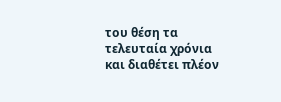του θέση τα τελευταία χρόνια και διαθέτει πλέον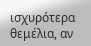ισχυρότερα θεμέλια, αν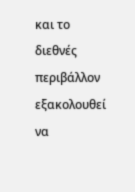και το διεθνές περιβάλλον εξακολουθεί να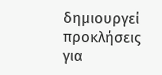δημιουργεί προκλήσεις για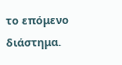το επόμενο διάστημα.